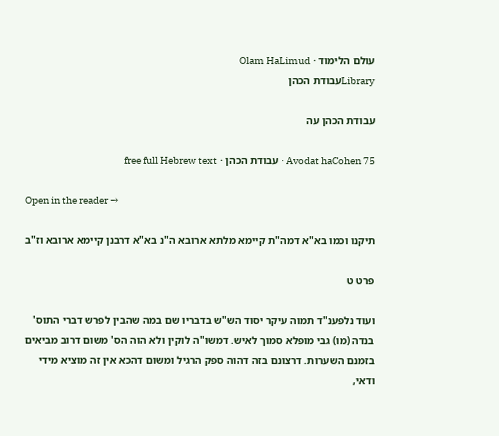עולם הלימוד · Olam HaLimud
Libraryעבודת הכהן

עבודת הכהן עה

Avodat haCohen 75 · עבודת הכהן · free full Hebrew text

Open in the reader →

תיקנו וכמו בא"א דמה"ת קיימא מלתא ארובא ה"נ בא"א דרבנן קיימא ארובא וז"ב

פרט ט

ועוד נלפענ"ד תמוה עיקר יסוד הש"ש בדבריו שם במה שהבין לפרש דברי התוס' בנדה (מו) גבי מופלא סמוך לאיש. דמשו"ה לוקין ולא הוה הס' משום דרוב מביאים בזמנם השערות. דרצונם בזה דהוה ספק הרגיל ומשום דהכא אין זה מוציא מידי ודאי,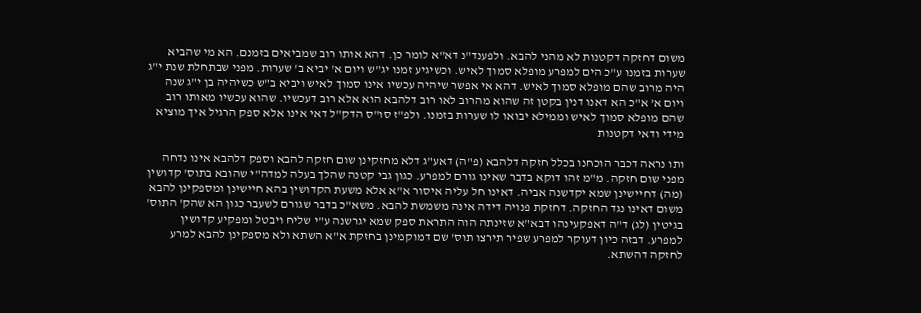משום דחזקה דקטנות לא מהני להבא. ולפענד"נ דא"א לומר כן. דהא אותו רוב שמביאים בזמנם. הא מי שהביא שערות בזמנו ע"כ הים למפרע מופלא סמוך לאיש. וכשיגיע זמנו יג"ש ויום א' יביא ב' שערות. מפני שבתחלת שנת י"ג היה מרוב שהם מופלא סמוך לאיש. דהא אי אפשר שיהיה עכשיו אינו סמוך לאיש ויביא ב"ש כשיהיה בן י"ג שנה ויום א' א"כ הא דאנו דנין בקטן זה שהוא מהרוב לאו רוב דלהבא הוא אלא רוב דעכשיו. שהוא עכשיו מאותו רוב שהם מופלא סמוך לאיש וממילא יבואו לו שערות בזמנו. ולפ"ז סו"ס הדק"ל דאי אינו אלא ספק הרגיל איך מוציא מידי ודאי דקטנות

ותו נראה דכבר הוכחנו בכלל חזקה דלהבא (פ"ה) דאע"ג דלא מחזקינן שום חזקה להבא וספק דלהבא אינו נדחה מפני שום חזקה. מ"מ זהו דוקא בדבר שאינו גורם למפרע. כגון גבי קטנה שהלך בעלה למדה"י שהובא בתוס' קדושין (מה) דחיישינן שמא יקדשנה אביה. דאינו חל עליה איסור א"א אלא משעת הקדושין בהא חיישינן ומספקינן להבא משום דאינו נגד החזקה. דחזקת פנויה דידה אינה משמשת להבא. משא"כ בדבר שגורם לשעבר כגון הא שהק' התוס' בגיטין (לג) ד"ה דאפקעינהו דבא"א שזינתה הוה התראת ספק שמא יגרשנה ע"י שליח ויבטל ומפקיע קדושין למפרע. דבזה כיון דעוקר למפרע שפיר תירצו תוס' שם דמוקמינן בחזקת א"א השתא ולא מספקינן להבא למרע לחזקה דהשתא.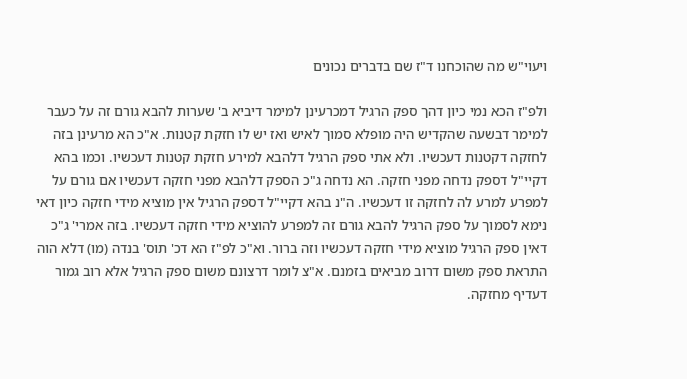ויעוי"ש מה שהוכחנו ד"ז שם בדברים נכונים

ולפ"ז הכא נמי כיון דהך ספק הרגיל דמכרעינן למימר דיביא ב' שערות להבא גורם זה על כעבר למימר דבשעה שהקדיש היה מופלא סמוך לאיש ואז יש לו חזקת קטנות. א"כ הא מרעינן בזה לחזקה דקטנות דעכשיו. ולא אתי ספק הרגיל דלהבא למירע חזקת קטנות דעכשיו. וכמו בהא דקיי"ל דספק נדחה מפני חזקה. הא נדחה ג"כ הספק דלהבא מפני חזקה דעכשיו אם גורם על למפרע למרע לה לחזקה זו דעכשיו. ה"נ בהא דקיי"ל דספק הרגיל אין מוציא מידי חזקה כיון דאי נימא לסמוך על ספק הרגיל להבא גורם זה למפרע להוציא מידי חזקה דעכשיו. בזה אמרי' ג"כ דאין ספק הרגיל מוציא מידי חזקה דעכשיו וזה ברור. וא"כ לפ"ז הא דכ' תוס' בנדה (מו) דלא הוה התראת ספק משום דרוב מביאים בזמנם. א"צ לומר דרצונם משום ספק הרגיל אלא רוב גמור דעדיף מחזקה.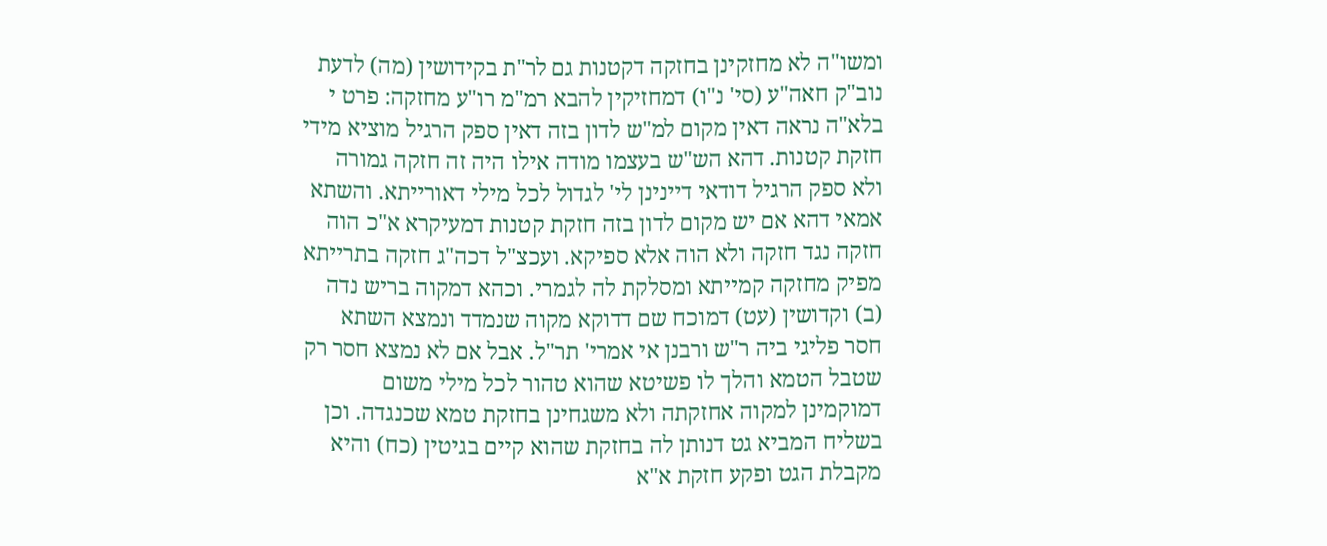ומשו"ה לא מחזקינן בחזקה דקטנות גם לר"ת בקידושין (מה) לדעת נוב"ק חאה"ע (סי' נ"ו) דמחזיקין להבא רמ"מ רו"ע מחזקה: פרט י בלא"ה נראה דאין מקום למ"ש לדון בזה דאין ספק הרגיל מוציא מידי חזקת קטנות. דהא הש"ש בעצמו מודה אילו היה זה חזקה גמורה ולא ספק הרגיל דודאי דיינינן לי' לגדול לכל מילי דאורייתא. והשתא אמאי דהא אם יש מקום לדון בזה חזקת קטנות דמעיקרא א"כ הוה חזקה נגד חזקה ולא הוה אלא ספיקא. ועכצ"ל דכה"ג חזקה בתרייתא מפיק מחזקה קמייתא ומסלקת לה לגמרי. וכהא דמקוה בריש נדה (ב) וקדושין (עט) דמוכח שם דדוקא מקוה שנמדד ונמצא השתא חסר פליגי ביה ר"ש ורבנן אי אמרי' תר"ל. אבל אם לא נמצא חסר רק שטבל הטמא והלך לו פשיטא שהוא טהור לכל מילי משום דמוקמינן למקוה אחזקתה ולא משגחינן בחזקת טמא שכנגדה. וכן בשליח המביא גט דנותן לה בחזקת שהוא קיים בגיטין (כח) והיא מקבלת הגט ופקע חזקת א"א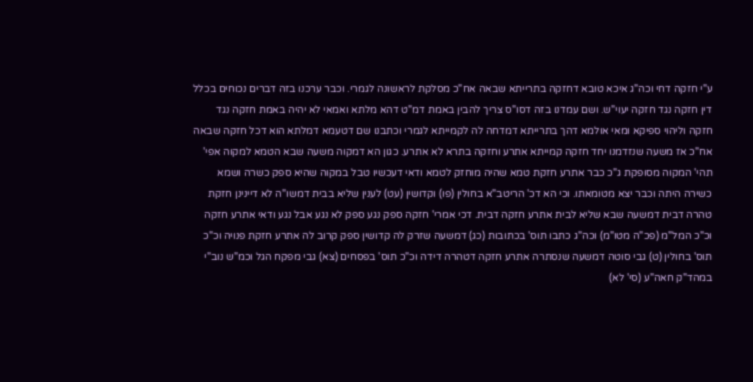ע"י חזקה דחי וכה"ג איכא טובא דחזקה בתרייתא שבאה אח"כ מסלקת לראשונה לגמרי. וכבר ערכנו בזה דברים נכוחים בכלל דין חזקה נגד חזקה יעוי"ש. ושם עמדנו בזה דסו"ס צריך להבין באמת דמ"ט דהא מלתא ואמאי לא יהיה באמת חזקה נגד חזקה וליהוי ספיקא ומאי אולמא דהך בתרייתא דמדחה לה לקמייתא לגמרי וכתבנו שם דטעמא דמלתא הוא דכל חזקה שבאה אח"כ אז משעה שנזדמנו יחד חזקה קמייתא אתרע וחזקה בתרא לא אתרע. כגון הא דמקוה משעה שבא הטמא למקוה אפי' תהי' המקוה מסופקת ג"כ כבר אתרע חזקת טמא שהיה מוחזק לטמא ודאי דעכשיו טבל במקוה שהיא ספק כשרה ושמא כשירה היתה וכבר יצא מטומאתו. וכי הא דכ' הריטב"א בחולין (פו) וקדושין (עט) לענין שליא בבית דמשו"ה לא דיינינן חזקת טהרה דבית דמשעה שבא שליא לבית אתרע חזקה דבית. דכי אמרי' חזקה ספק נגע ספק לא נגע אבל נגע ודאי אתרע חזקה וכ"כ המל"מ (פכ"ה מטו"מ) וכה"ג כתבו תוס' בכתובות (כג) דמשעה שזרק לה קדושין ספק קרוב לה אתרע חזקת פנויה וכ"כ תוס' בחולין (ט) גבי סוטה דמשעה שנסתרה אתרע חזקה דטהרה דידה וכ"כ תוס' בפסחים (צא) גבי מפקח הגל וכמ"ש נוב"י במהד"ק חאה"ע (סי' לא)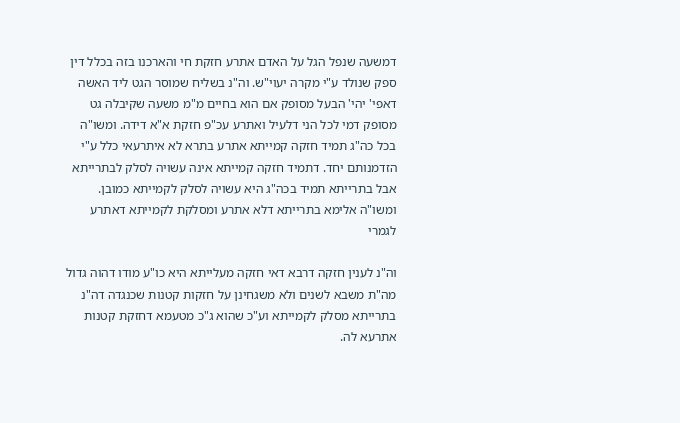דמשעה שנפל הגל על האדם אתרע חזקת חי והארכנו בזה בכלל דין ספק שנולד ע"י מקרה יעוי"ש. וה"נ בשליח שמוסר הגט ליד האשה דאפי' יהי' הבעל מסופק אם הוא בחיים מ"מ משעה שקיבלה גט מסופק דמי לכל הני דלעיל ואתרע עכ"פ חזקת א"א דידה. ומשו"ה בכל כה"ג תמיד חזקה קמייתא אתרע בתרא לא איתרעאי כלל ע"י הזדמנותם יחד. דתמיד חזקה קמייתא אינה עשויה לסלק לבתרייתא אבל בתרייתא תמיד בכה"ג היא עשויה לסלק לקמייתא כמובן. ומשו"ה אלימא בתרייתא דלא אתרע ומסלקת לקמייתא דאתרע לגמרי

וה"נ לענין חזקה דרבא דאי חזקה מעלייתא היא כו"ע מודו דהוה גדול מה"ת משבא לשנים ולא משגחינן על חזקות קטנות שכנגדה דה"נ בתרייתא מסלק לקמייתא וע"כ שהוא ג"כ מטעמא דחזקת קטנות אתרעא לה.